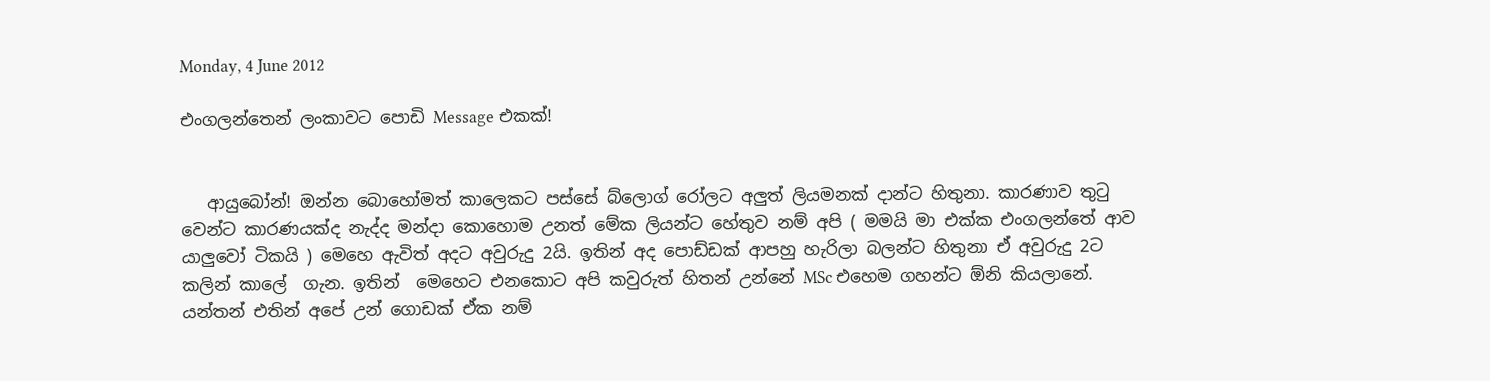Monday, 4 June 2012

එංගලන්තෙන් ලංකාවට පොඩි Message එකක්!


   ආයුබෝන්! ඔන්න බොහෝමත් කාලෙකට පස්සේ බ්ලොග් රෝලට අලුත් ලියමනක් දාන්ට හිතුනා. කාරණාව තුටු වෙන්ට කාරණයක්ද නැද්ද මන්දා කොහොම උනත් මේක ලියන්ට හේතුව නම් අපි ( මමයි මා එක්ක එංගලන්තේ ආව යාලුවෝ ටිකයි ) මෙහෙ ඇවිත් අදට අවුරුදු 2යි. ඉතින් අද පොඩ්ඩක් ආපහු හැරිලා බලන්ට හිතුනා ඒ අවුරුදු 2ට කලින් කාලේ  ගැන. ඉතින්  මෙහෙට එනකොට අපි කවුරුත් හිතන් උන්නේ MSc එහෙම ගහන්ට ඕනි කියලානේ. යන්තන් එතින් අපේ උන් ගොඩක් ඒක නම්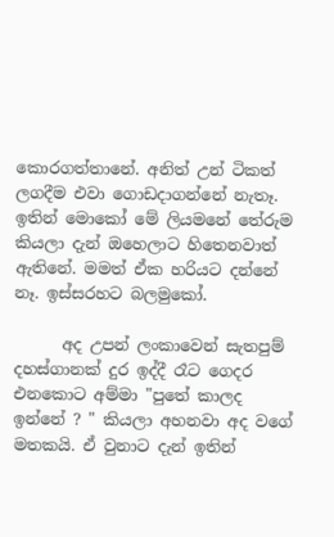කොරගත්තානේ. අනිත් උන් ටිකත් ලගදීම එවා ගොඩදාගන්නේ නැතෑ. ඉතින් මොකෝ මේ ලියමනේ තේරුම කියලා දැන් ඔහෙලාට හිතෙනවාත් ඇතිනේ. මමත් ඒක හරියට දන්නේ නෑ. ඉස්සරහට බලමුකෝ.

      අද උපන් ලංකාවෙන් සැතපුම් දහස්ගානක් දුර ඉද්දී රෑට ගෙදර එනකොට අම්මා "පුතේ කාලද ඉන්නේ ? " කියලා අහනවා අද වගේ මතකයි. ඒ වුනාට දැන් ඉතින්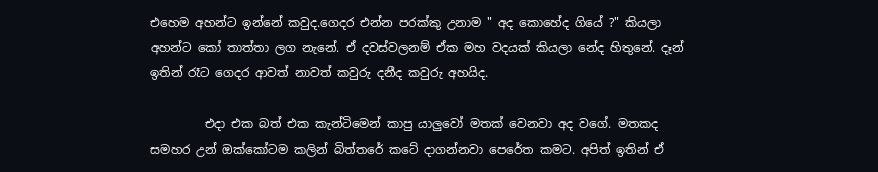එහෙම අහන්ට ඉන්නේ කවුද.ගෙදර එන්න පරක්කු උනාම " අද කොහේද ගියේ ?" කියලා අහන්ට කෝ තාත්තා ලග නැනේ. ඒ දවස්වලනම් ඒක මහ වදයක් කියලා නේද හිතුනේ. දෑන් ඉතින් රෑට ගෙදර ආවත් නාවත් කවුරු දනීද කවුරු අහයිද.

         එදා එක බත් එක කැන්ටිමෙන් කාපු යාලුවෝ මතක් වෙනවා අද වගේ. මතකද සමහර උන් ඔක්කෝටම කලින් බිත්තරේ කටේ දාගන්නවා පෙරේත කමට. අපිත් ඉතින් ඒ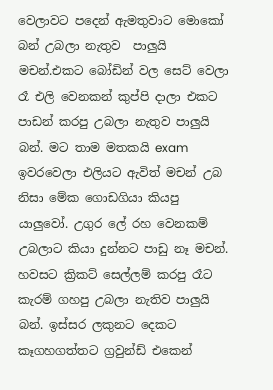වෙලාවට පදෙන් ඇමතුවාට මොකෝ බන් උබලා නැතුව  පාලුයි මචන්.එකට බෝඩින් වල සෙට් වෙලා රෑ එලි වෙනකන් කුප්පි දාලා එකට පාඩන් කරපු උබලා නැතුව පාලුයි බන්. මට තාම මතකයි exam ඉවරවෙලා එලියට ඇවිත් මචන් උබ නිසා මේක ගොඩගියා කියපු යාලුවෝ. උගුර ලේ රහ වෙනකම් උබලාට කියා දුන්නට පාඩු නෑ මචන්. හවසට ක්‍රිකට් සෙල්ලම් කරපු රෑට කැරම් ගහපු උබලා නැතිව පාලුයි බන්. ඉස්සර ලකුනට දෙකට කෑගහගත්තට ග්‍රවුන්ඩ් එකෙන්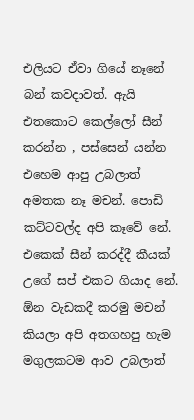එලියට ඒවා ගියේ නෑනේ බන් කවදාවත්. ඇයි එතකොට කෙල්ලෝ සීන් කරන්න , පස්සෙන් යන්න එහෙම ආපු උබලාත් අමතක නෑ මචන්. පොඩි කට්ටවල්ද අපි කෑවේ නේ. එකෙක් සීන් කරද්දී කීයක් උගේ සප් එකට ගියාද නේ. ඕන වැඩකදී කරමු මචන් කියලා අපි අතගහපු හැම මගුලකටම ආව උබලාත්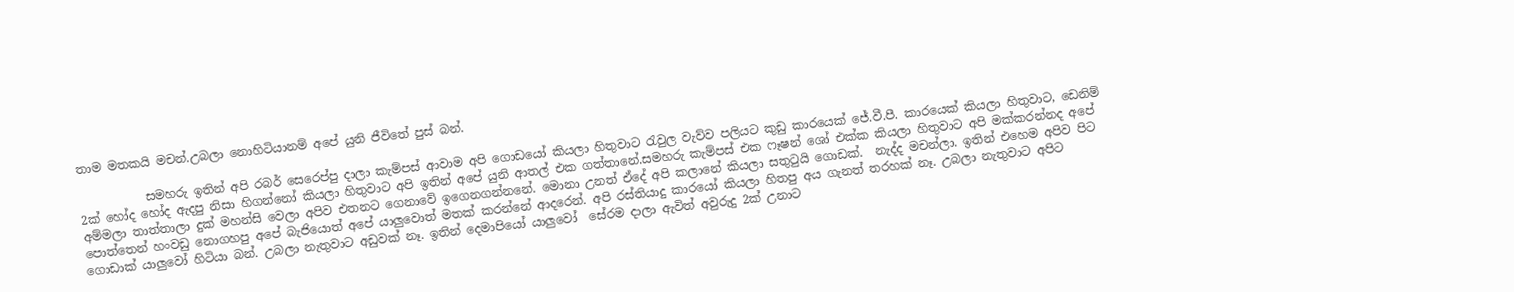තාම මතකයි මචන්.උබලා නොහිටියානම් අපේ යුනි ජීවිතේ පුස් බන්.

           සමහරු ඉතින් අපි රබර් සෙරෙප්පු දාලා කැම්පස් ආවාම අපි ගොඩයෝ කියලා හිතුවාට රැවුල වැව්ව පලියට කුඩු කාරයෙක් ජේ.වී.පී. කාරයෙක් කියලා හිතුවාට, ඩෙනිම් 2ක් හෝද හෝද ඇදපු නිසා හිගන්නෝ කියලා හිතුවාට අපි ඉතින් අපේ යුනි ආතල් එක ගත්තානේ.සමහරු කැම්පස් එක ෆෑෂන් ශෝ එක්ක කියලා හිතුවාට අපි මක්කරන්නද අපේ අම්මලා තාත්තාලා දුක් මහන්සි වෙලා අපිව එතනට ගෙනාවේ ඉගෙනගන්නනේ. මොනා උනත් ඒදේ අපි කලානේ කියලා සතුටුයි ගොඩක්.  නැද්ද මචන්ලා. ඉතින් එහෙම අපිව පිට පොත්තෙන් හංවඩු නොගහපු අපේ බැජියොත් අපේ යාලුවොත් මතක් කරන්නේ ආදරෙන්. අපි රස්තියාදු කාරයෝ කියලා හිතපු අය ගැනත් තරහක් නෑ. උබලා නැතුවාට අපිට ගොඩාක් යාලුවෝ හිටියා බන්. උබලා නැතුවාට අඩුවක් නෑ. ඉතින් දෙමාපියෝ යාලුවෝ  සේරම දාලා ඇවිත් අවුරුදු 2ක් උනාට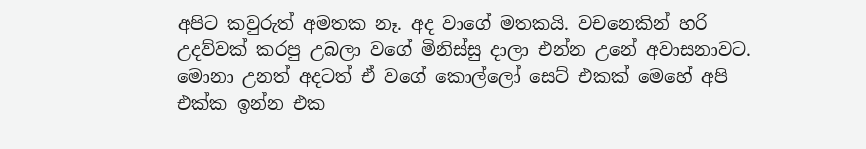අපිට කවුරුත් අමතක නෑ. අද වාගේ මතකයි. වචනෙකින් හරි උදව්වක් කරපු උබලා වගේ මිනිස්සු දාලා එන්න උනේ අවාසනාවට. මොනා උනත් අදටත් ඒ වගේ කොල්ලෝ සෙට් එකක් මෙහේ අපි එක්ක ඉන්න එක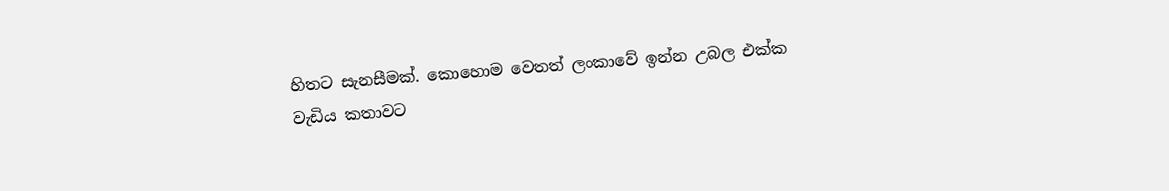හිතට සැනසීමක්. කොහොම වෙතත් ලංකාවේ ඉන්න උබල එක්ක වැඩිය කතාවට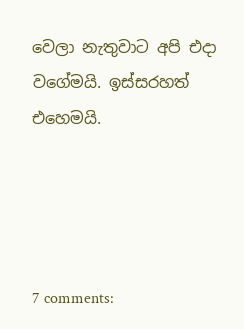වෙලා නැතුවාට අපි එදා වගේමයි. ඉස්සරහත් එහෙමයි.




7 comments: